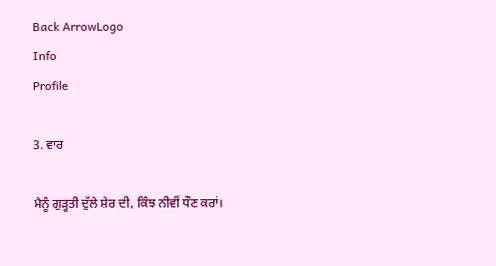Back ArrowLogo
Info
Profile

3. ਵਾਰ

ਮੈਨੂੰ ਗੁੜ੍ਹਤੀ ਦੁੱਲੇ ਸ਼ੇਰ ਦੀ, ਕਿੰਝ ਨੀਵੀਂ ਧੌਣ ਕਰਾਂ।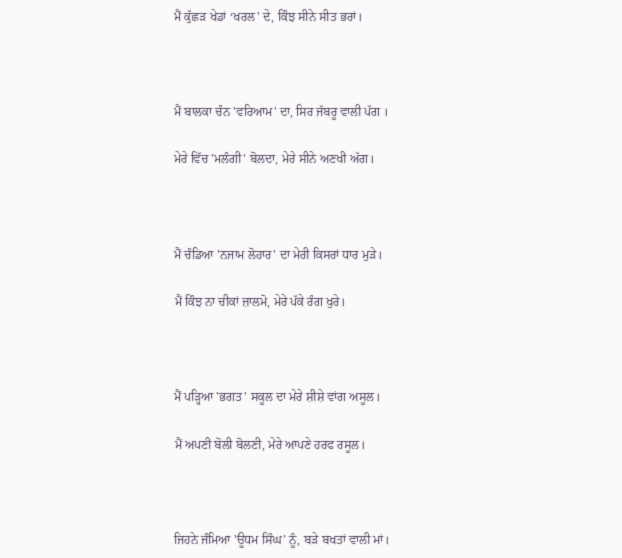ਮੈਂ ਕੁੱਛੜ ਖੇਡਾਂ ‘ਖਰਲ' ਦੇ, ਕਿੰਝ ਸੀਨੇ ਸੀਤ ਭਰਾਂ।



ਮੈਂ ਬਾਲਕਾ ਚੰਨ 'ਵਰਿਆਮ' ਦਾ, ਸਿਰ ਜੱਬਰੂ ਵਾਲੀ ਪੱਗ ।

ਮੇਰੇ ਵਿੱਚ 'ਮਲੰਗੀ' ਬੋਲਦਾ, ਮੇਰੇ ਸੀਨੇ ਅਣਖੀ ਅੱਗ।



ਮੈਂ ਚੰਡਿਆ 'ਨਜਾਮ ਲੋਹਾਰ' ਦਾ ਮੇਰੀ ਕਿਸਰਾਂ ਧਾਰ ਮੁੜੇ।

ਮੈਂ ਕਿੰਝ ਨਾ ਚੀਕਾਂ ਜ਼ਾਲਮੋ, ਮੇਰੇ ਪੱਕੇ ਰੰਗ ਖੁਰੇ।



ਮੈਂ ਪੜ੍ਹਿਆ 'ਭਗਤ' ਸਕੂਲ ਦਾ ਮੇਰੇ ਸ਼ੀਸ਼ੇ ਵਾਂਗ ਅਸੂਲ।

ਮੈਂ ਅਪਣੀ ਬੋਲੀ ਬੋਲਣੀ, ਮੇਰੇ ਆਪਣੇ ਹਰਫ ਰਸੂਲ।



ਜਿਹਨੇ ਜੰਮਿਆ 'ਊਧਮ ਸਿੰਘ’ ਨੂੰ, ਬੜੇ ਬਖਤਾਂ ਵਾਲੀ ਮਾਂ।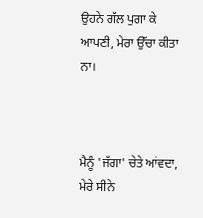ਉਹਨੇ ਗੱਲ ਪੁਗਾ ਕੇ ਆਪਣੀ, ਮੇਰਾ ਉੱਚਾ ਕੀਤਾ ਨਾ।



ਮੈਨੂੰ 'ਜੱਗਾ' ਚੇਤੇ ਆਂਵਦਾ, ਮੇਰੇ ਸੀਨੇ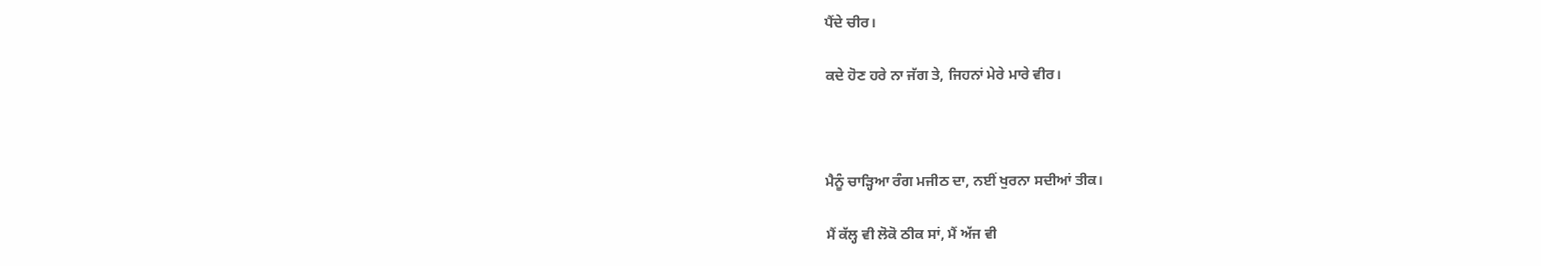ਪੈਂਦੇ ਚੀਰ।

ਕਦੇ ਹੋਣ ਹਰੇ ਨਾ ਜੱਗ ਤੇ, ਜਿਹਨਾਂ ਮੇਰੇ ਮਾਰੇ ਵੀਰ।



ਮੈਨੂੰ ਚਾੜ੍ਹਿਆ ਰੰਗ ਮਜੀਠ ਦਾ, ਨਈਂ ਖੁਰਨਾ ਸਦੀਆਂ ਤੀਕ।

ਮੈਂ ਕੱਲ੍ਹ ਵੀ ਲੋਕੋ ਠੀਕ ਸਾਂ, ਮੈਂ ਅੱਜ ਵੀ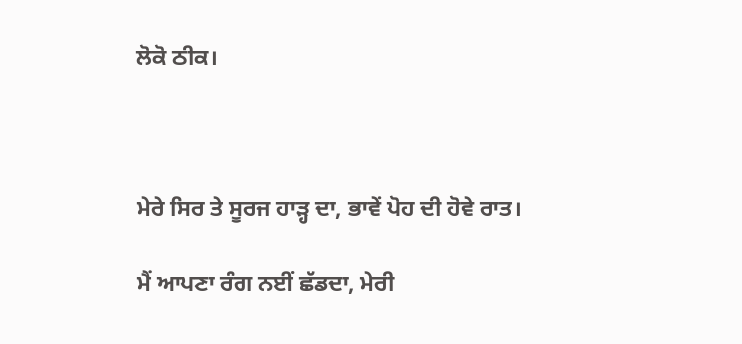ਲੋਕੋ ਠੀਕ।



ਮੇਰੇ ਸਿਰ ਤੇ ਸੂਰਜ ਹਾੜ੍ਹ ਦਾ, ਭਾਵੇਂ ਪੋਹ ਦੀ ਹੋਵੇ ਰਾਤ।

ਮੈਂ ਆਪਣਾ ਰੰਗ ਨਈਂ ਛੱਡਦਾ, ਮੇਰੀ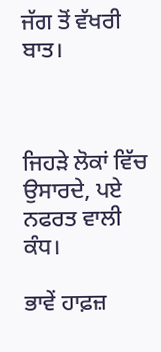ਜੱਗ ਤੋਂ ਵੱਖਰੀ ਬਾਤ।



ਜਿਹੜੇ ਲੋਕਾਂ ਵਿੱਚ ਉਸਾਰਦੇ, ਪਏ ਨਫਰਤ ਵਾਲੀ ਕੰਧ।

ਭਾਵੇਂ ਹਾਫ਼ਜ਼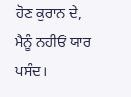ਹੋਣ ਕੁਰਾਨ ਦੇ, ਮੈਨੂੰ ਨਹੀਓਂ ਯਾਰ ਪਸੰਦ।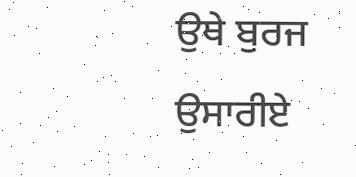ਉਥੇ ਬੁਰਜ ਉਸਾਰੀਏ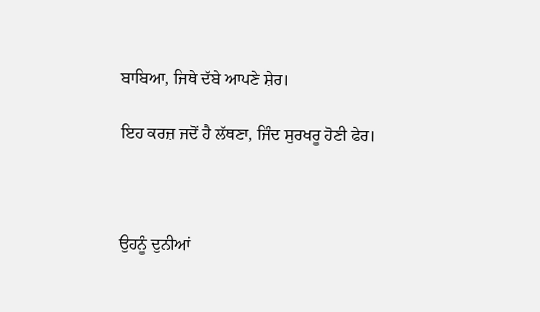ਬਾਬਿਆ, ਜਿਥੇ ਦੱਬੇ ਆਪਣੇ ਸ਼ੇਰ।

ਇਹ ਕਰਜ਼ ਜਦੋਂ ਹੈ ਲੱਥਣਾ, ਜਿੰਦ ਸੁਰਖਰੂ ਹੋਣੀ ਫੇਰ।



ਉਹਨੂੰ ਦੁਨੀਆਂ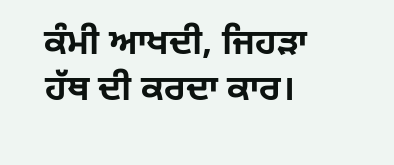ਕੰਮੀ ਆਖਦੀ, ਜਿਹੜਾ ਹੱਥ ਦੀ ਕਰਦਾ ਕਾਰ।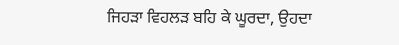ਜਿਹੜਾ ਵਿਹਲੜ ਬਹਿ ਕੇ ਘੂਰਦਾ, ਉਹਦਾ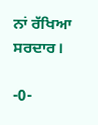ਨਾਂ ਰੱਖਿਆ ਸਰਦਾਰ।

-0-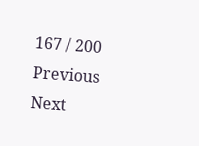167 / 200
Previous
Next